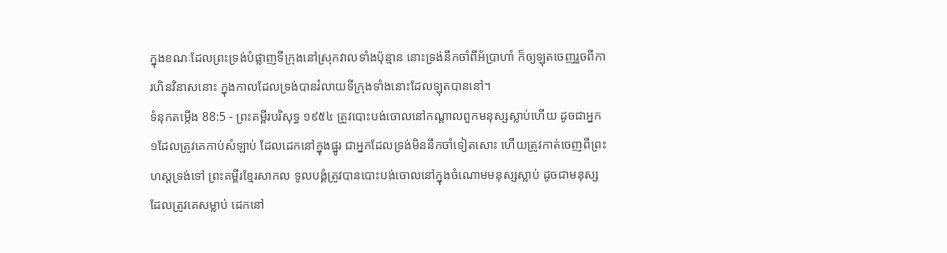ក្នុងខណៈដែលព្រះទ្រង់បំផ្លាញទីក្រុងនៅស្រុកវាលទាំងប៉ុន្មាន នោះទ្រង់នឹកចាំពីអ័ប្រាហាំ ក៏ឲ្យឡុតចេញរួចពីការហិនវិនាសនោះ ក្នុងកាលដែលទ្រង់បានរំលាយទីក្រុងទាំងនោះដែលឡុតបាននៅ។
ទំនុកតម្កើង 88:5 - ព្រះគម្ពីរបរិសុទ្ធ ១៩៥៤ ត្រូវបោះបង់ចោលនៅកណ្តាលពួកមនុស្សស្លាប់ហើយ ដូចជាអ្នក១ដែលត្រូវគេកាប់សំឡាប់ ដែលដេកនៅក្នុងផ្នូរ ជាអ្នកដែលទ្រង់មិននឹកចាំទៀតសោះ ហើយត្រូវកាត់ចេញពីព្រះហស្តទ្រង់ទៅ ព្រះគម្ពីរខ្មែរសាកល ទូលបង្គំត្រូវបានបោះបង់ចោលនៅក្នុងចំណោមមនុស្សស្លាប់ ដូចជាមនុស្សដែលត្រូវគេសម្លាប់ ដេកនៅ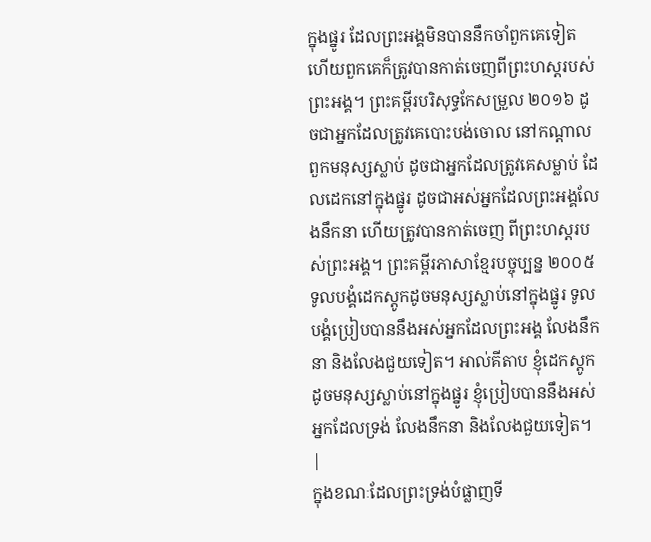ក្នុងផ្នូរ ដែលព្រះអង្គមិនបាននឹកចាំពួកគេទៀត ហើយពួកគេក៏ត្រូវបានកាត់ចេញពីព្រះហស្តរបស់ព្រះអង្គ។ ព្រះគម្ពីរបរិសុទ្ធកែសម្រួល ២០១៦ ដូចជាអ្នកដែលត្រូវគេបោះបង់ចោល នៅកណ្ដាលពួកមនុស្សស្លាប់ ដូចជាអ្នកដែលត្រូវគេសម្លាប់ ដែលដេកនៅក្នុងផ្នូរ ដូចជាអស់អ្នកដែលព្រះអង្គលែងនឹកនា ហើយត្រូវបានកាត់ចេញ ពីព្រះហស្តរបស់ព្រះអង្គ។ ព្រះគម្ពីរភាសាខ្មែរបច្ចុប្បន្ន ២០០៥ ទូលបង្គំដេកស្តូកដូចមនុស្សស្លាប់នៅក្នុងផ្នូរ ទូលបង្គំប្រៀបបាននឹងអស់អ្នកដែលព្រះអង្គ លែងនឹកនា និងលែងជួយទៀត។ អាល់គីតាប ខ្ញុំដេកស្តូកដូចមនុស្សស្លាប់នៅក្នុងផ្នូរ ខ្ញុំប្រៀបបាននឹងអស់អ្នកដែលទ្រង់ លែងនឹកនា និងលែងជួយទៀត។ |
ក្នុងខណៈដែលព្រះទ្រង់បំផ្លាញទី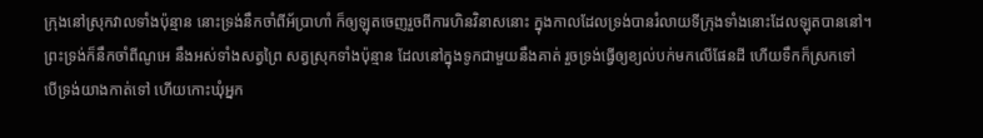ក្រុងនៅស្រុកវាលទាំងប៉ុន្មាន នោះទ្រង់នឹកចាំពីអ័ប្រាហាំ ក៏ឲ្យឡុតចេញរួចពីការហិនវិនាសនោះ ក្នុងកាលដែលទ្រង់បានរំលាយទីក្រុងទាំងនោះដែលឡុតបាននៅ។
ព្រះទ្រង់ក៏នឹកចាំពីណូអេ នឹងអស់ទាំងសត្វព្រៃ សត្វស្រុកទាំងប៉ុន្មាន ដែលនៅក្នុងទូកជាមួយនឹងគាត់ រួចទ្រង់ធ្វើឲ្យខ្យល់បក់មកលើផែនដី ហើយទឹកក៏ស្រកទៅ
បើទ្រង់យាងកាត់ទៅ ហើយកោះឃុំអ្នក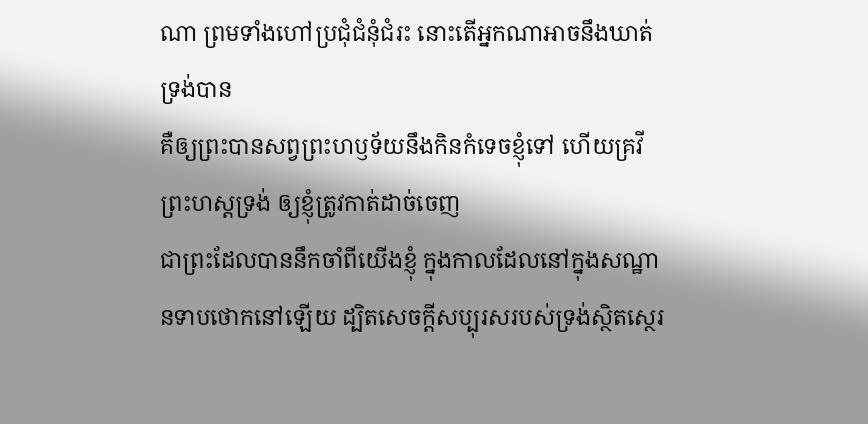ណា ព្រមទាំងហៅប្រជុំជំនុំជំរះ នោះតើអ្នកណាអាចនឹងឃាត់ទ្រង់បាន
គឺឲ្យព្រះបានសព្វព្រះហឫទ័យនឹងកិនកំទេចខ្ញុំទៅ ហើយគ្រវីព្រះហស្តទ្រង់ ឲ្យខ្ញុំត្រូវកាត់ដាច់ចេញ
ជាព្រះដែលបាននឹកចាំពីយើងខ្ញុំ ក្នុងកាលដែលនៅក្នុងសណ្ឋានទាបថោកនៅឡើយ ដ្បិតសេចក្ដីសប្បុរសរបស់ទ្រង់ស្ថិតស្ថេរ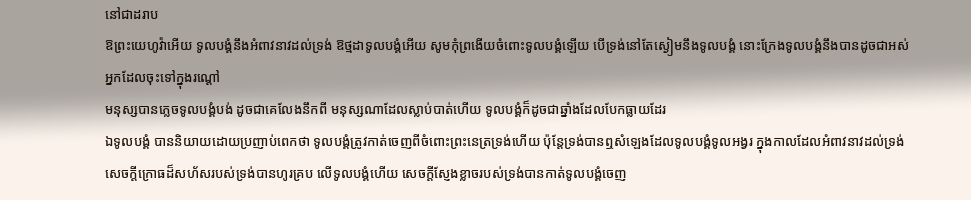នៅជាដរាប
ឱព្រះយេហូវ៉ាអើយ ទូលបង្គំនឹងអំពាវនាវដល់ទ្រង់ ឱថ្មដាទូលបង្គំអើយ សូមកុំព្រងើយចំពោះទូលបង្គំឡើយ បើទ្រង់នៅតែស្ងៀមនឹងទូលបង្គំ នោះក្រែងទូលបង្គំនឹងបានដូចជាអស់អ្នកដែលចុះទៅក្នុងរណ្តៅ
មនុស្សបានភ្លេចទូលបង្គំបង់ ដូចជាគេលែងនឹកពី មនុស្សណាដែលស្លាប់បាត់ហើយ ទូលបង្គំក៏ដូចជាឆ្នាំងដែលបែកធ្លាយដែរ
ឯទូលបង្គំ បាននិយាយដោយប្រញាប់ពេកថា ទូលបង្គំត្រូវកាត់ចេញពីចំពោះព្រះនេត្រទ្រង់ហើយ ប៉ុន្តែទ្រង់បានឮសំឡេងដែលទូលបង្គំទូលអង្វរ ក្នុងកាលដែលអំពាវនាវដល់ទ្រង់
សេចក្ដីក្រោធដ៏សហ័សរបស់ទ្រង់បានហូរគ្រប លើទូលបង្គំហើយ សេចក្ដីស្ញែងខ្លាចរបស់ទ្រង់បានកាត់ទូលបង្គំចេញ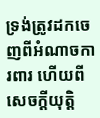ទ្រង់ត្រូវដកចេញពីអំណាចការពារ ហើយពីសេចក្ដីយុត្តិ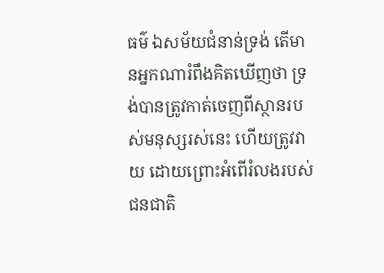ធម៌ ឯសម័យជំនាន់ទ្រង់ តើមានអ្នកណារំពឹងគិតឃើញថា ទ្រង់បានត្រូវកាត់ចេញពីស្ថានរបស់មនុស្សរស់នេះ ហើយត្រូវវាយ ដោយព្រោះអំពើរំលងរបស់ជនជាតិ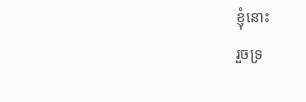ខ្ញុំនោះ
រួចទ្រ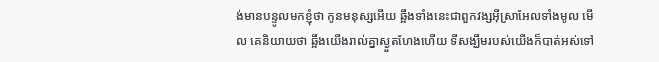ង់មានបន្ទូលមកខ្ញុំថា កូនមនុស្សអើយ ឆ្អឹងទាំងនេះជាពួកវង្សអ៊ីស្រាអែលទាំងមូល មើល គេនិយាយថា ឆ្អឹងយើងរាល់គ្នាស្ងួតហែងហើយ ទីសង្ឃឹមរបស់យើងក៏បាត់អស់ទៅ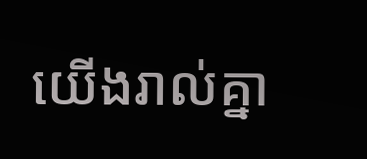យើងរាល់គ្នា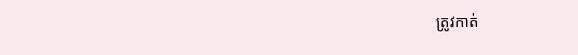ត្រូវកាត់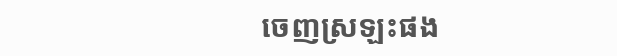ចេញស្រឡះផង